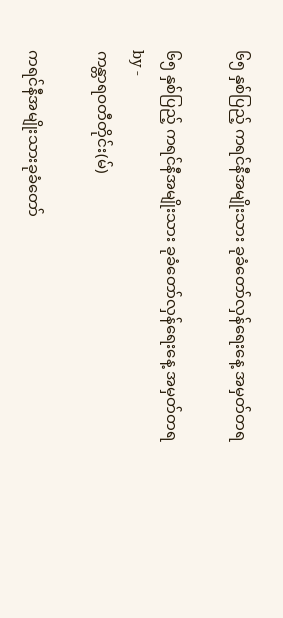၆၅ နှစ်ပြည့် ကရင်နီအမျိုးသား ခုခံတော်လှန်ရေးနေ့ အမှတ်တရ

၆၅ နှစ်ပြည့် ကရင်နီအမျိုးသား ခုခံတော်လှန်ရေးနေ့ အမှတ်တရ
by -
ကန္တာရဝတီတိုင်း(မ်)

ကရင်နီအမျိုးသားခုခံတော်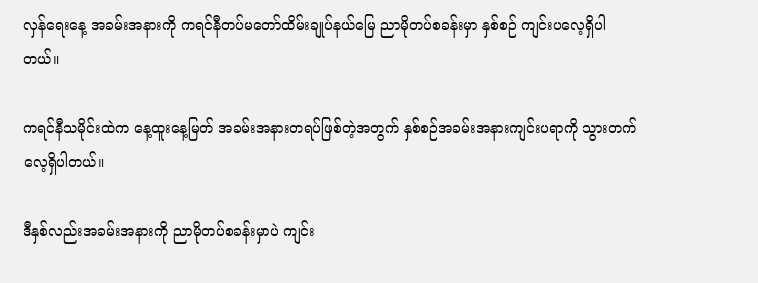လှန်ရေးနေ့ အခမ်းအနားကို ကရင်နီတပ်မတော်ထိမ်းချုပ်နယ်မြေ ညာမိုတပ်စခန်းမှာ နှစ်စဉ် ကျင်းပလေ့ရှိပါတယ်။

ကရင်နီသမိုင်းထဲက နေ့ထူးနေ့မြတ် အခမ်းအနားတရပ်ဖြစ်တဲ့အတွက် နှစ်စဉ်အခမ်းအနားကျင်းပရာကို သွားတက်လေ့ရှိပါတယ်။

ဒီနှစ်လည်းအခမ်းအနားကို ညာမိုတပ်စခန်းမှာပဲ ကျင်း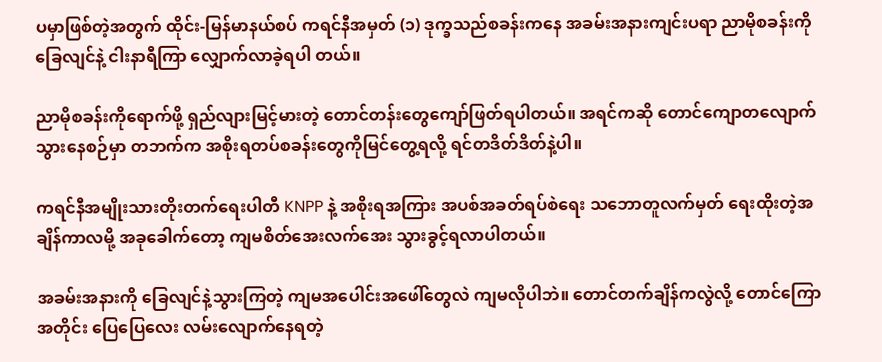ပမှာဖြစ်တဲ့အတွက် ထိုင်း-မြန်မာနယ်စပ် ကရင်နီအမှတ် (၁) ဒုက္ခသည်စခန်းကနေ အခမ်းအနားကျင်းပရာ ညာမိုစခန်းကို ခြေလျင်နဲ့ ငါးနာရီကြာ လျှောက်လာခဲ့ရပါ တယ်။

ညာမိုစခန်းကိုရောက်ဖို့ ရှည်လျားမြင့်မားတဲ့ တောင်တန်းတွေကျော်ဖြတ်ရပါတယ်။ အရင်ကဆို တောင်ကျောတလျောက်သွားနေစဉ်မှာ တဘက်က အစိုးရတပ်စခန်းတွေကိုမြင်တွေ့ရလို့ ရင်တဒိတ်ဒိတ်နဲ့ပါ။

ကရင်နီအမျိုးသားတိုးတက်ရေးပါတီ KNPP နဲ့ အစိုးရအကြား အပစ်အခတ်ရပ်စဲရေး သဘောတူလက်မှတ် ရေးထိုးတဲ့အချိန်ကာလမို့ အခုခေါက်တော့ ကျမစိတ်အေးလက်အေး သွားခွင့်ရလာပါတယ်။

အခမ်းအနားကို ခြေလျင်နဲ့သွားကြတဲ့ ကျမအပေါင်းအဖေါ်တွေလဲ ကျမလိုပါဘဲ။ တောင်တက်ချိန်ကလွဲလို့ တောင်ကြော အတိုင်း ပြေပြေလေး လမ်းလျောက်နေရတဲ့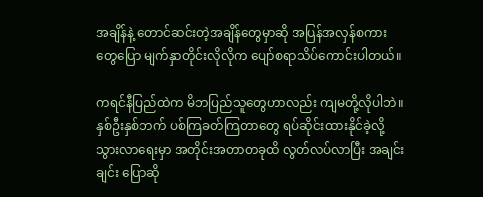အချိန်နဲ့ တောင်ဆင်းတဲ့အချိန်တွေမှာဆို အပြန်အလှန်စကားတွေပြော မျက်နှာတိုင်းလိုလိုက ပျော်စရာသိပ်ကောင်းပါတယ်။

ကရင်နီပြည်ထဲက မိဘပြည်သူတွေဟာလည်း ကျမတို့လိုပါဘဲ။ နှစ်ဦးနှစ်ဘက် ပစ်ကြခတ်ကြတာတွေ ရပ်ဆိုင်းထားနိုင်ခဲ့လို့ သွားလာရေးမှာ အတိုင်းအတာတခုထိ လွတ်လပ်လာပြီး အချင်းချင်း ပြောဆို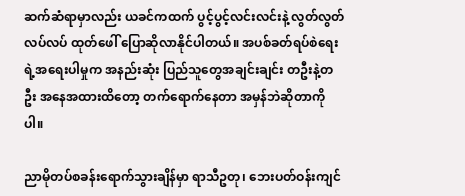ဆက်ဆံရာမှာလည်း ယခင်ကထက် ပွင့်ပွင့်လင်းလင်းနဲ့ လွတ်လွတ်လပ်လပ် ထုတ်ဖေါ် ပြောဆိုလာနိုင်ပါတယ်။ အပစ်ခတ်ရပ်စဲရေးရဲ့အရေးပါမှုက အနည်းဆုံး ပြည်သူတွေအချင်းချင်း တဦးနဲ့တဦး အနေအထားထိတော့ တက်ရောက်နေတာ အမှန်ဘဲဆိုတာကိုပါ။

ညာမိုတပ်စခန်းရောက်သွားချိန်မှာ ရာသီဥတု၊ ဘေးပတ်ဝန်းကျင်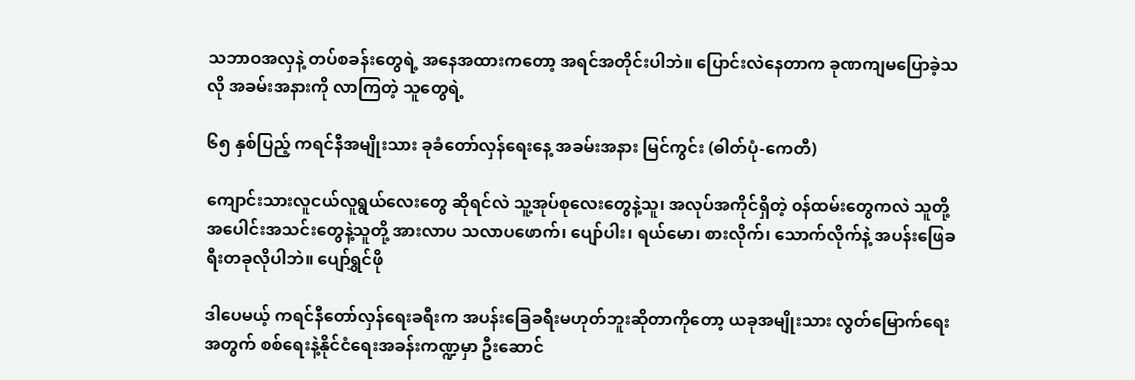သဘာဝအလှနဲ့ တပ်စခန်းတွေရဲ့ အနေအထားကတော့ အရင်အတိုင်းပါဘဲ။ ပြောင်းလဲနေတာက ခုဏကျမပြောခဲ့သလို အခမ်းအနားကို လာကြတဲ့ သူတွေရဲ့

၆၅ နှစ်ပြည့် ကရင်နီအမျိုးသား ခုခံတော်လှန်ရေးနေ့ အခမ်းအနား မြင်ကွင်း (ဓါတ်ပုံ-ကေတီ)

ကျောင်းသားလူငယ်လူရွယ်လေးတွေ ဆိုရင်လဲ သူ့အုပ်စုလေးတွေနဲ့သူ၊ အလုပ်အကိုင်ရှိတဲ့ ၀န်ထမ်းတွေကလဲ သူတို့အပေါင်းအသင်းတွေနဲ့သူတို့ အားလာပ သလာပဖောက်၊ ပျော်ပါး၊ ရယ်မော၊ စားလိုက်၊ သောက်လိုက်နဲ့ အပန်းဖြေခရီးတခုလိုပါဘဲ။ ပျော်ရွှင်ဖို

ဒါပေမယ့် ကရင်နီတော်လှန်ရေးခရီးက အပန်းခြေခရီးမဟုတ်ဘူးဆိုတာကိုတော့ ယခုအမျိုးသား လွတ်မြောက်ရေးအတွက် စစ်ရေးနဲ့နိုင်ငံရေးအခန်းကဏ္ဍမှာ ဦးဆောင်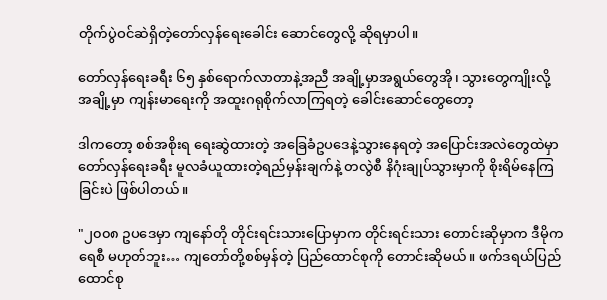တိုက်ပွဲဝင်ဆဲရှိတဲ့တော်လှန်ရေးခေါင်း ဆောင်တွေလို့ ဆိုရမှာပါ။

တော်လှန်ရေးခရီး ၆၅ နှစ်ရောက်လာတာနဲ့အညီ အချို့မှာအရွယ်တွေအို၊ သွားတွေကျိုးလို့ အချို့မှာ ကျန်းမာရေးကို အထူးဂရုစိုက်လာကြရတဲ့ ခေါင်းဆောင်တွေတော့

ဒါကတော့ စစ်အစိုးရ ရေးဆွဲထားတဲ့ အခြေခံဥပဒေနဲ့သွားနေရတဲ့ အပြောင်းအလဲတွေထဲမှာ တော်လှန်ရေးခရီး မူလခံယူထားတဲ့ရည်မှန်းချက်နဲ့ တလွဲစီ နိဂုံးချုပ်သွားမှာကို စိုးရိမ်နေကြခြင်းပဲ ဖြစ်ပါတယ်။

"၂၀၀၈ ဥပဒေမှာ ကျနော်တို တိုင်းရင်းသားပြောမှာက တိုင်းရင်းသား တောင်းဆိုမှာက ဒီမိုကရေစီ မဟုတ်ဘူး… ကျတော်တို့စစ်မှန်တဲ့ ပြည်ထောင်စုကို တောင်းဆိုမယ်။ ဖက်ဒရယ်ပြည်ထောင်စု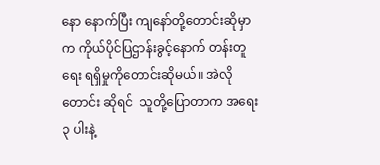နော နောက်ပြီး ကျနော်တို့တောင်းဆိုမှာက ကိုယ်ပိုင်ပြဌာန်းခွင့်နောက် တန်းတူရေး ရရှိမှုကိုတောင်းဆိုမယ်။ အဲလိုတောင်း ဆိုရင်  သူတို့ပြောတာက အရေး ၃ ပါးနဲ့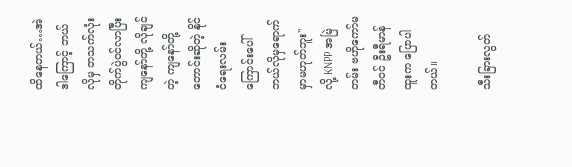ထိနေတယ်…အဲဒါကြောင့် ဘယ်လိုမှ တသက်လုံး တိုက်ပွဲဝင်လာပြီး ကျနော်တို့ လိုချင်တဲ့ ကျနော်တို့တောင်းဆိုတဲ့ နိုင်ငံရေးလမ်းကြောင်းပေါ် ဘယ်လိုမှရောက်မှာမဟုတ်ဘူး" လို့ KNPP အမြဲတမ်း ဗဟိုကော်မတီဝင် ဦးရီမာန်ထူးက ပြောပါတယ်။

သီးခြားလွတ်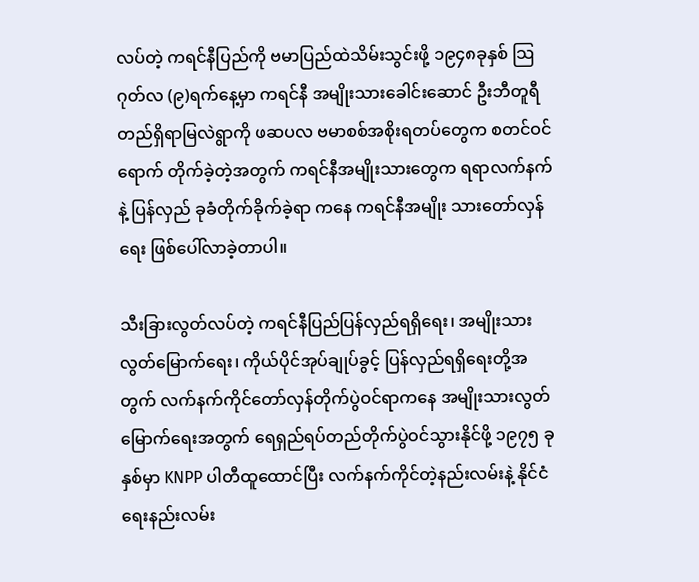လပ်တဲ့ ကရင်နီပြည်ကို ဗမာပြည်ထဲသိမ်းသွင်းဖို့ ၁၉၄၈ခုနှစ် သြဂုတ်လ (၉)ရက်နေ့မှာ ကရင်နီ အမျိုးသားခေါင်းဆောင် ဦးဘီတူရီ တည်ရှိရာမြလဲရွာကို ဖဆပလ ဗမာစစ်အစိုးရတပ်တွေက စတင်ဝင်ရောက် တိုက်ခဲ့တဲ့အတွက် ကရင်နီအမျိုးသားတွေက ရရာလက်နက်နဲ့ ပြန်လှည် ခုခံတိုက်ခိုက်ခဲ့ရာ ကနေ ကရင်နီအမျိုး သားတော်လှန်ရေး ဖြစ်ပေါ်လာခဲ့တာပါ။

သီးခြားလွတ်လပ်တဲ့ ကရင်နီပြည်ပြန်လှည်ရရှိရေး၊ အမျိုးသားလွတ်မြောက်ရေး၊ ကိုယ်ပိုင်အုပ်ချုပ်ခွင့် ပြန်လှည်ရရှိရေးတို့အတွက် လက်နက်ကိုင်တော်လှန်တိုက်ပွဲဝင်ရာကနေ အမျိုးသားလွတ်မြောက်ရေးအတွက် ရေရှည်ရပ်တည်တိုက်ပွဲဝင်သွားနိုင်ဖို့ ၁၉၇၅ ခုနှစ်မှာ KNPP ပါတီထူထောင်ပြီး လက်နက်ကိုင်တဲ့နည်းလမ်းနဲ့ နိုင်ငံရေးနည်းလမ်း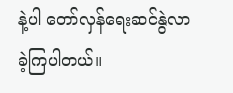နဲ့ပါ တော်လှန်ရေးဆင်နွဲလာခဲ့ကြပါတယ်။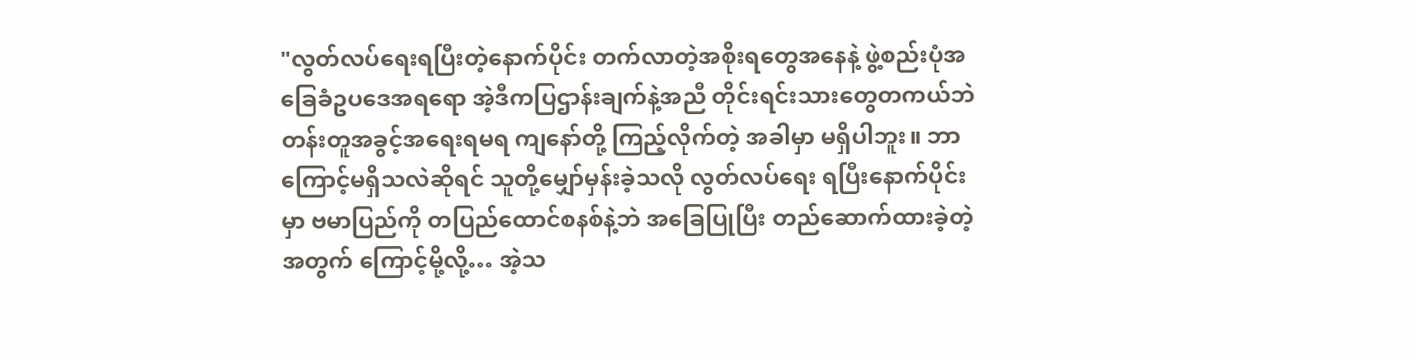"လွတ်လပ်ရေးရပြီးတဲ့နောက်ပိုင်း တက်လာတဲ့အစိုးရတွေအနေနဲ့ ဖွဲ့စည်းပုံအခြေခံဥပဒေအရရော အဲ့ဒီကပြဌာန်းချက်နဲ့အညီ တိုင်းရင်းသားတွေတကယ်ဘဲ တန်းတူအခွင့်အရေးရမရ ကျနော်တို့ ကြည့်လိုက်တဲ့ အခါမှာ မရှိပါဘူး။ ဘာကြောင့်မရှိသလဲဆိုရင် သူတို့မျှော်မှန်းခဲ့သလို လွတ်လပ်ရေး ရပြီးနောက်ပိုင်းမှာ ဗမာပြည်ကို တပြည်ထောင်စနစ်နဲ့ဘဲ အခြေပြုပြီး တည်ဆောက်ထားခဲ့တဲ့အတွက် ကြောင့်မို့လို့… အဲ့သ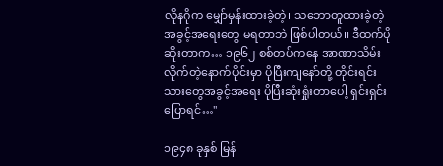လိုနဂိုက မျှော်မှန်းထားခဲ့တဲ့၊ သဘောတူထားခဲ့တဲ့အခွင့်အရေးတွေ မရတာဘဲ ဖြစ်ပါတယ်။ ဒီထက်ပိုဆိုးတာက… ၁၉၆၂ စစ်တပ်ကနေ အာဏာသိမ်းလိုက်တဲ့နောက်ပိုင်းမှာ ပိုပြီးကျနော်တို့ တိုင်းရင်းသားတွေအခွင့်အရေး ပိုပြီးဆုံးရှုံးတာပေါ့ ရှင်းရှင်းပြောရင်…"

၁၉၄၈ ခုနှစ် မြန်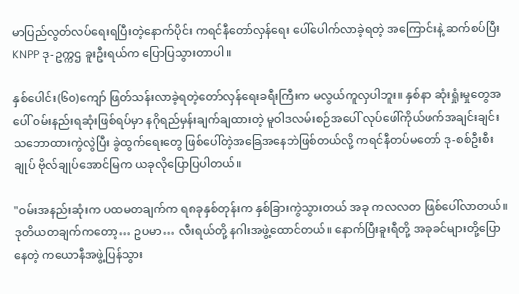မာပြည်လွတ်လပ်ရေးရပြီးတဲ့နောက်ပိုင်း ကရင်နီတော်လှန်ရေး ပေါ်ပေါက်လာခဲ့ရတဲ့ အကြောင်းနဲ့ ဆက်စပ်ပြီး KNPP ဒု-ဥက္ကဌ ခူးဦးရယ်က ပြောပြသွားတာပါ။

နှစ်ပေါင်း(၆၀)ကျော် ဖြတ်သန်းလာခဲ့ရတဲ့တော်လှန်ရေးခရီးကြီးက မလွယ်ကူလှပါဘူး။ နှစ်နာ ဆုံးရှုံးမှုတွေအပေါ် ၀မ်းနည်းရဆုံးဖြစ်ရပ်မှာ နဂိုရည်မှန်းချက်ချထားတဲ့ မူဝါဒလမ်းစဉ်အပေါ် လုပ်ဖေါ်ကိုယ်ဖက်အချင်းချင်း သဘောထားကွဲလွဲပြီး ခွဲထွက်ရေးတွေ ဖြစ်ပေါ်တဲ့အခြေအနေဘဲဖြစ်တယ်လို့ ကရင်နီတပ်မတော် ဒု-စစ်ဦးစီးချုပ် ဗိုလ်ချုပ်အောင်မြက ယခုလိုပြောပြပါတယ်။

"ဝမ်းအနည်းဆုံးက ပထမတချက်က ရ၈ခုနှစ်တုန်းက နှစ်ခြားကွဲသွားတယ် အခု ကလလတ ဖြစ်ပေါ်လာတယ်။ ဒုတိယတချက်ကတော့… ဥပမာ… လီးရယ်တို့ နဂါးအဖွဲ့ထောင်တယ်။ နောက်ပြီးခူးရီတို့ အခုခင်များတို့ပြောနေတဲ့ ကယောနီအဖွဲ့ပြန်သွား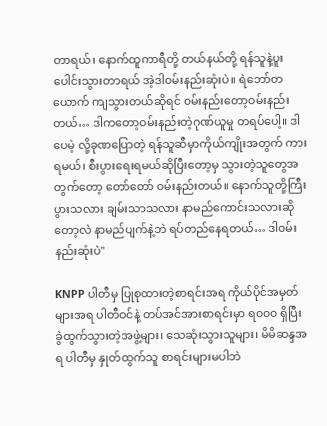တာရယ်၊ နောက်ထူကာရီတို့ တယ်နယ်တို့ ရန်သူနဲ့ပူးပေါင်းသွားတာရယ် အဲ့ဒါ၀မ်းနည်းဆုံးပဲ။ ရဲဘော်တယောက် ကျသွားတယ်ဆိုရင် ၀မ်းနည်းတော့ဝမ်းနည်းတယ်… ဒါကတော့ဝမ်းနည်းတဲ့ဂုဏ်ယူမှု တရပ်ပေါ့။ ဒါပေမဲ့ လို့ခုဏပြောတဲ့ ရန်သူဆီမှာကိုယ်ကျိုးအတွက် ကားရမယ်၊ စီးပွားရေးရမယ်ဆိုပြီးတော့မှ သွားတဲ့သူတွေအတွက်တော့ တော်တော် ၀မ်းနည်းတယ်။ နောက်သူတို့ကြီးပွားသလား ချမ်းသာသလား နာမည်ကောင်းသလားဆိုတော့လဲ နာမည်ပျက်နဲ့ဘဲ ရပ်တည်နေရတယ်… ဒါ၀မ်းနည်းဆုံးပဲ"

KNPP ပါတီမှ ပြုစုထားတဲ့စာရင်းအရ ကိုယ်ပိုင်အမှတ်များအရ ပါတီဝင်နဲ့ တပ်အင်အားစာရင်းမှာ ရ၀၀၀ ရှိပြီး ခွဲထွက်သွားတဲ့အဖွဲ့များ၊ သေဆုံးသွားသူများ၊ မိမိဆန္ဒအရ ပါတီမှ နှုတ်ထွက်သူ စာရင်းများမပါဘဲ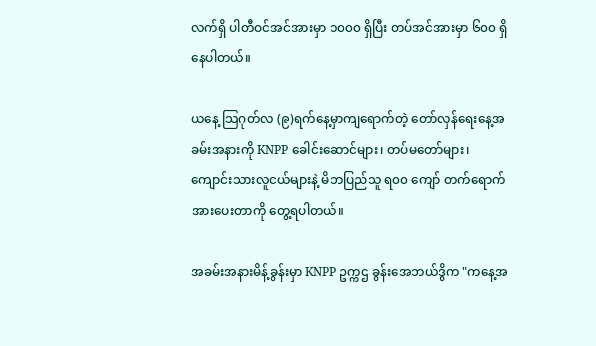လက်ရှိ ပါတီဝင်အင်အားမှာ ၁၀၀၀ ရှိပြီး တပ်အင်အားမှာ ၆၀၀ ရှိနေပါတယ်။

ယနေ့ သြဂုတ်လ (၉)ရက်နေ့မှာကျရောက်တဲ့ တော်လှန်ရေးနေ့အခမ်းအနားကို KNPP ခေါင်းဆောင်များ၊ တပ်မတော်များ၊ ကျောင်းသားလူငယ်များနဲ့ မိဘပြည်သူ ရ၀၀ ကျော် တက်ရောက်အားပေးတာကို တွေ့ရပါတယ်။

အခမ်းအနားမိန့်ခွန်းမှာ KNPP ဥက္ကဌ ခွန်းအေဘယ်ဒွိက "ကနေ့အ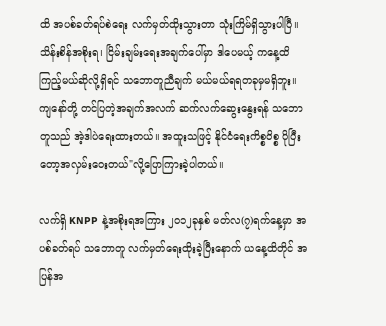ထိ အပစ်ခတ်ရပ်စဲရေး လက်မှတ်ထိုးသွားတာ သုံးကြိမ်ရှိသွားပါပြီ။ သိန်းစိန်အစိုးရ၊ ငြိမ်းချမ်းရေးအချက်ပေါ်မှာ ဒါပေမယ့် ကနေ့ထိ ကြည့်မယ်ဆိုလို့ရှိရင် သဘောတူညီချက် မယ်မယ်ရရတခုမှမရှိဘူး။ ကျနော်တို့ တင်ပြတဲ့အချက်အလက် ဆက်လက်ဆွေးနွေးရန် သဘောတူသည် အဲ့ဒါပဲရေးထားတယ်။ အထူးသဖြင့် နိုင်ငံရေးကိစ္စဝိစ္စ ပိုပြီးတော့အလှမ်းဝေးတယ်"လို့ပြောကြားခဲ့ပါတယ်။

လက်ရှိ KNPP နဲ့အစိုးရအကြား ၂၀၁၂ခုနှစ် မတ်လ(၇)ရက်နေ့မှာ အပစ်ခတ်ရပ် သဘောတူ လက်မှတ်ရေးထိုးခဲ့ပြီးနောက် ယနေ့ထိတိုင် အပြန်အ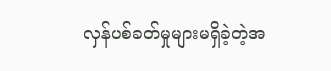လှန်ပစ်ခတ်မှုများမရှိခဲ့တဲ့အ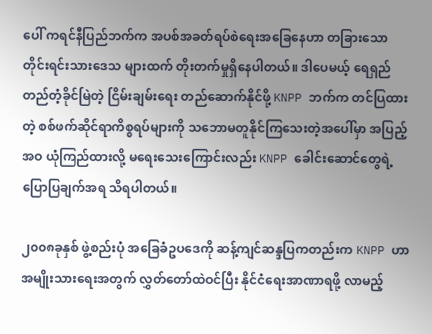ပေါ် ကရင်နီပြည်ဘက်က အပစ်အခတ်ရပ်စဲရေးအခြေနေဟာ တခြားသောတိုင်းရင်းသားဒေသ များထက် တိုးတက်မှုရှိနေပါတယ်။ ဒါပေမယ့် ရေရှည်တည်တံ့ခိုင်မြဲတဲ့ ငြိမ်းချမ်းရေး တည်ဆောက်နိုင်ဖို့ KNPP ဘက်က တင်ပြထားတဲ့ စစ်ဖက်ဆိုင်ရာကိစ္စရပ်များကို သဘောမတူနိုင်ကြသေးတဲ့အပေါ်မှာ အပြည့်အဝ ယုံကြည်ထားလို့ မရေးသေးကြောင်းလည်း KNPP ခေါင်းဆောင်တွေရဲ့ ပြောပြချက်အရ သိရပါတယ်။

၂၀၀၈ခုနှစ် ဖွဲ့စည်းပုံ အခြေခံဥပဒေကို ဆန့်ကျင်ဆန္ဒပြကတည်းက KNPP ဟာ အမျိုးသားရေးအတွက် လွှတ်တော်ထဲဝင်ပြီး နိုင်ငံရေးအာဏာရဖို့ လာမည့်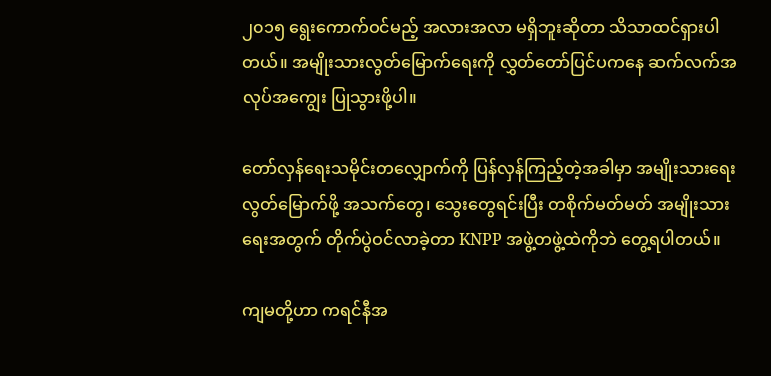၂၀၁၅ ရွေးကောက်ဝင်မည့် အလားအလာ မရှိဘူးဆိုတာ သိသာထင်ရှားပါတယ်။ အမျိုးသားလွတ်မြောက်ရေးကို လွှတ်တော်ပြင်ပကနေ ဆက်လက်အလုပ်အကျွေး ပြုသွားဖို့ပါ။

တော်လှန်ရေးသမိုင်းတလျှောက်ကို ပြန်လှန်ကြည့်တဲ့အခါမှာ အမျိုးသားရေးလွတ်မြောက်ဖို့ အသက်တွေ၊ သွေးတွေရင်းပြီး တစိုက်မတ်မတ် အမျိုးသားရေးအတွက် တိုက်ပွဲဝင်လာခဲ့တာ KNPP အဖွဲ့တဖွဲ့ထဲကိုဘဲ တွေ့ရပါတယ်။

ကျမတို့ဟာ ကရင်နီအ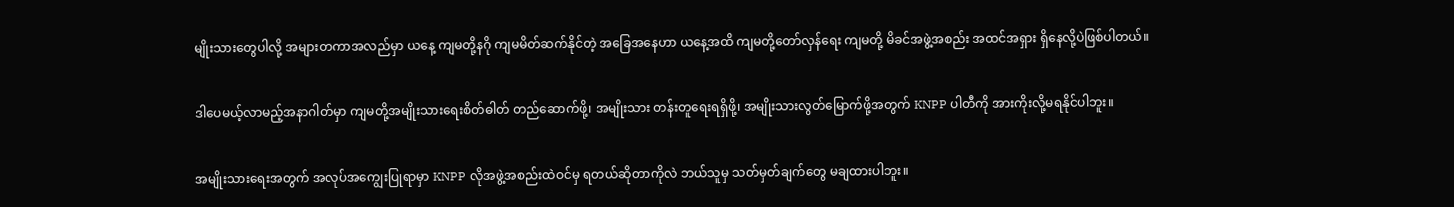မျိုးသားတွေပါလို့ အများတကာအလည်မှာ ယနေ့ ကျမတို့နဂို ကျမမိတ်ဆက်နိုင်တဲ့ အခြေအနေဟာ ယနေ့အထိ ကျမတို့တော်လှန်ရေး ကျမတို့ မိခင်အဖွဲ့အစည်း အထင်အရှား ရှိနေလို့ပဲဖြစ်ပါတယ်။

ဒါပေမယ့်လာမည့်အနာဂါတ်မှာ ကျမတို့အမျိုးသားရေးစိတ်ဓါတ် တည်ဆောက်ဖို့၊ အမျိုးသား တန်းတူရေးရရှိဖို့၊ အမျိုးသားလွတ်မြောက်ဖို့အတွက် KNPP ပါတီကို အားကိုးလို့မရနိုင်ပါဘူး။

အမျိုးသားရေးအတွက် အလုပ်အကျွေးပြုရာမှာ KNPP လိုအဖွဲ့အစည်းထဲဝင်မှ ရတယ်ဆိုတာကိုလဲ ဘယ်သူမှ သတ်မှတ်ချက်တွေ မချထားပါဘူး။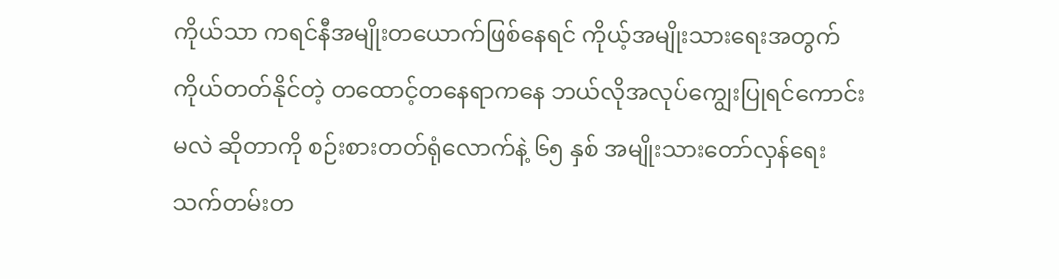ကိုယ်သာ ကရင်နီအမျိုးတယောက်ဖြစ်နေရင် ကိုယ့်အမျိုးသားရေးအတွက် ကိုယ်တတ်နိုင်တဲ့ တထောင့်တနေရာကနေ ဘယ်လိုအလုပ်ကျွေးပြုရင်ကောင်းမလဲ ဆိုတာကို စဉ်းစားတတ်ရုံလောက်နဲ့ ၆၅ နှစ် အမျိုးသားတော်လှန်ရေး သက်တမ်းတ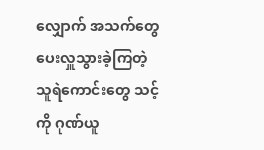လျှောက် အသက်တွေပေးလှူသွားခဲ့ကြတဲ့ သူရဲကောင်းတွေ သင့်ကို ဂုဏ်ယူ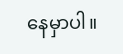နေမှာပါ။